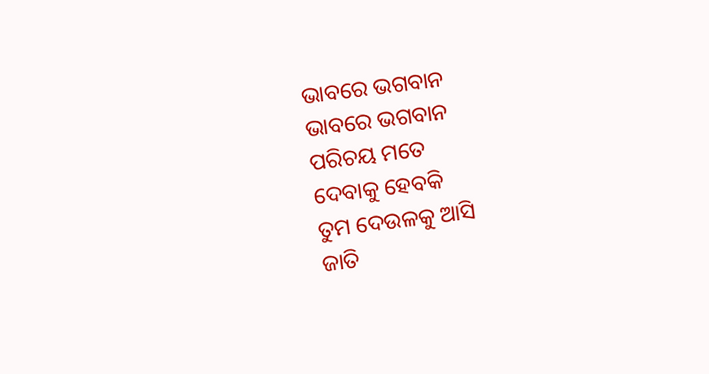ଭାବରେ ଭଗବାନ
ଭାବରେ ଭଗବାନ
ପରିଚୟ ମତେ
ଦେବାକୁ ହେବକି
ତୁମ ଦେଉଳକୁ ଆସି
ଜାତି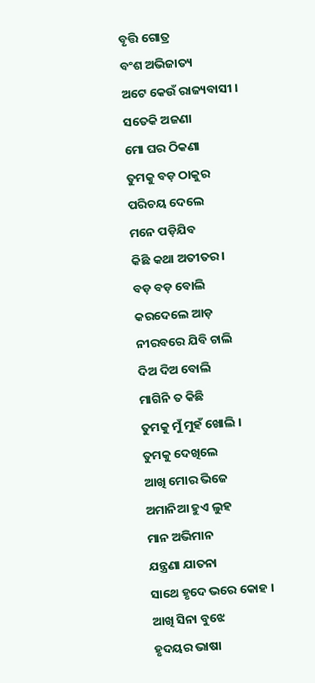ବୃତ୍ତି ଗୋତ୍ର
ବଂଶ ଅଭିଜାତ୍ୟ
ଅଟେ କେଉଁ ରାଜ୍ୟବାସୀ ।
ସତେକି ଅଜଣା
ମୋ ଘର ଠିକଣା
ତୁମକୁ ବଡ଼ ଠାକୁର
ପରିଚୟ ଦେଲେ
ମନେ ପଡ଼ିଯିବ
କିଛି କଥା ଅତୀତର ।
ବଡ଼ ବଡ଼ ବୋଲି
କରଦେଲେ ଆଡ଼
ନୀରବରେ ଯିବି ଚାଲି
ଦିଅ ଦିଅ ବୋଲି
ମାଗିନି ତ କିଛି
ତୁମକୁ ମୁଁ ମୁହଁ ଖୋଲି ।
ତୁମକୁ ଦେଖିଲେ
ଆଖି ମୋର ଭିଜେ
ଅମାନିଆ ହୁଏ ଲୁହ
ମାନ ଅଭିମାନ
ଯନ୍ତ୍ରଣା ଯାତନା
ସାଥେ ହୃଦେ ଭରେ କୋହ ।
ଆଖି ସିନା ବୁଝେ
ହୃଦୟର ଭାଷା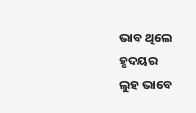ଭାବ ଥିଲେ ହୃଦୟର
ଲୁହ ଭାବେ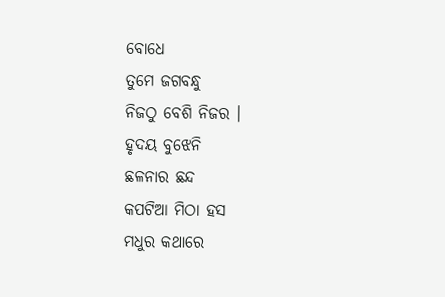ବୋଧେ
ତୁମେ ଜଗବନ୍ଧୁ
ନିଜଠୁ ବେଶି ନିଜର ।
ହୃଦୟ ବୁଝେନି
ଛଳନାର ଛନ୍ଦ
କପଟିଆ ମିଠା ହସ
ମଧୁର କଥାରେ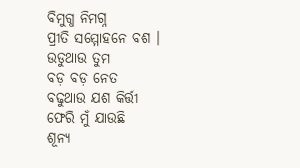ବିମୁଗ୍ଧ ନିମଗ୍ନ
ପ୍ରୀତି ସମ୍ମୋହନେ ବଶ ।
ଉଡୁଥାଉ ତୁମ
ବଡ଼ ବଡ଼ ନେତ
ବଢୁଥାଉ ଯଶ କିର୍ତ୍ତୀ
ଫେରି ମୁଁ ଯାଉଛି
ଶୂନ୍ୟ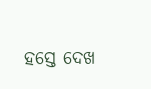ହସ୍ତେ ଦେଖ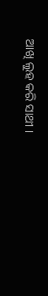ଆଖି ଲୁହ କରି ସାଥୀ ।